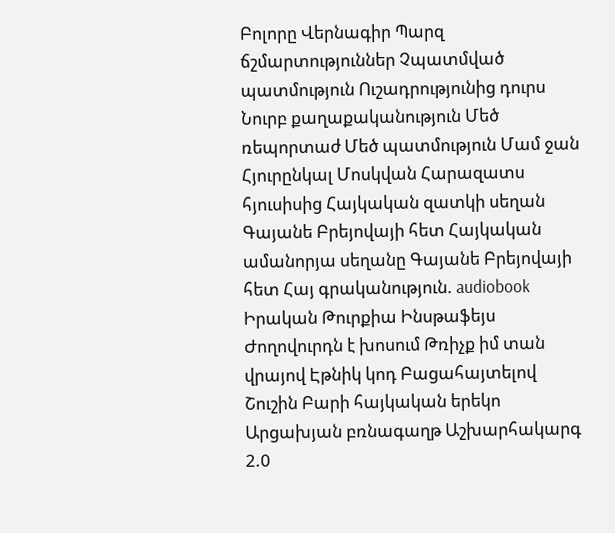Բոլորը Վերնագիր Պարզ ճշմարտություններ Չպատմված պատմություն Ուշադրությունից դուրս Նուրբ քաղաքականություն Մեծ ռեպորտաժ Մեծ պատմություն Մամ ջան Հյուրընկալ Մոսկվան Հարազատս հյուսիսից Հայկական զատկի սեղան Գայանե Բրեյովայի հետ Հայկական ամանորյա սեղանը Գայանե Բրեյովայի հետ Հայ գրականություն. audiobook Իրական Թուրքիա Ինսթաֆեյս Ժողովուրդն է խոսում Թռիչք իմ տան վրայով Էթնիկ կոդ Բացահայտելով Շուշին Բարի հայկական երեկո Արցախյան բռնագաղթ Աշխարհակարգ 2.0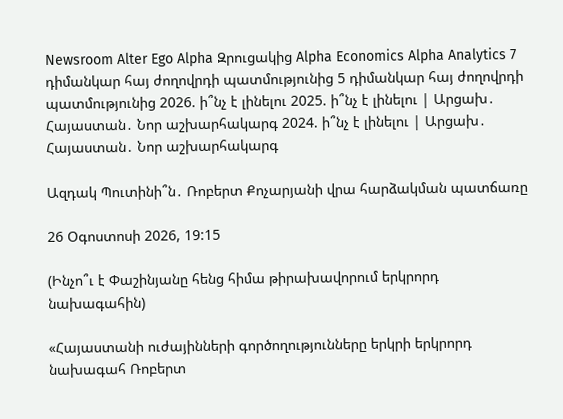Newsroom Alter Ego Alpha Զրուցակից Alpha Economics Alpha Analytics 7 դիմանկար հայ ժողովրդի պատմությունից 5 դիմանկար հայ ժողովրդի պատմությունից 2026. ի՞նչ է լինելու 2025. ի՞նչ է լինելու | Արցախ․ Հայաստան․ Նոր աշխարհակարգ 2024. ի՞նչ է լինելու | Արցախ․ Հայաստան․ Նոր աշխարհակարգ

Ազդակ Պուտինի՞ն․ Ռոբերտ Քոչարյանի վրա հարձակման պատճառը

26 Օգոստոսի 2026, 19:15

(Ինչո՞ւ է Փաշինյանը հենց հիմա թիրախավորում երկրորդ նախագահին)

«Հայաստանի ուժայինների գործողությունները երկրի երկրորդ նախագահ Ռոբերտ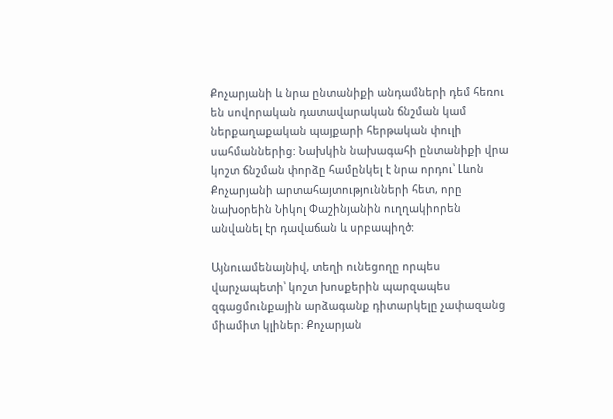Քոչարյանի և նրա ընտանիքի անդամների դեմ հեռու են սովորական դատավարական ճնշման կամ ներքաղաքական պայքարի հերթական փուլի սահմաններից: Նախկին նախագահի ընտանիքի վրա կոշտ ճնշման փորձը համընկել է նրա որդու՝ Լևոն Քոչարյանի արտահայտությունների հետ, որը նախօրեին Նիկոլ Փաշինյանին ուղղակիորեն անվանել էր դավաճան և սրբապիղծ:

Այնուամենայնիվ, տեղի ունեցողը որպես վարչապետի՝ կոշտ խոսքերին պարզապես զգացմունքային արձագանք դիտարկելը չափազանց միամիտ կլիներ։ Քոչարյան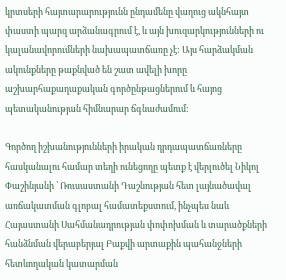կրտսերի հայտարարությունն ընդամենը վաղուց ակնհայտ փաստի պարզ արձանագրում է, և այն խուզարկությունների ու կալանավորումների նախապատճառը չէ: Այս հարձակման ակունքները թաքնված են շատ ավելի խորը աշխարհաքաղաքական գործընթացներում և հայոց պետականության հիմնարար ճգնաժամում:

Գործող իշխանությունների իրական դրդապատճառները հասկանալու համար տեղի ունեցողը պետք է վերլուծել Նիկոլ Փաշինյանի ՝ Ռուսաստանի Դաշնության հետ լայնածավալ առճակատման գլոբալ համատեքստում, ինչպես նաև Հայաստանի Սահմանադրության փոփոխման և տարածքների հանձնման վերաբերյալ Բաքվի արտաքին պահանջների հետևողական կատարման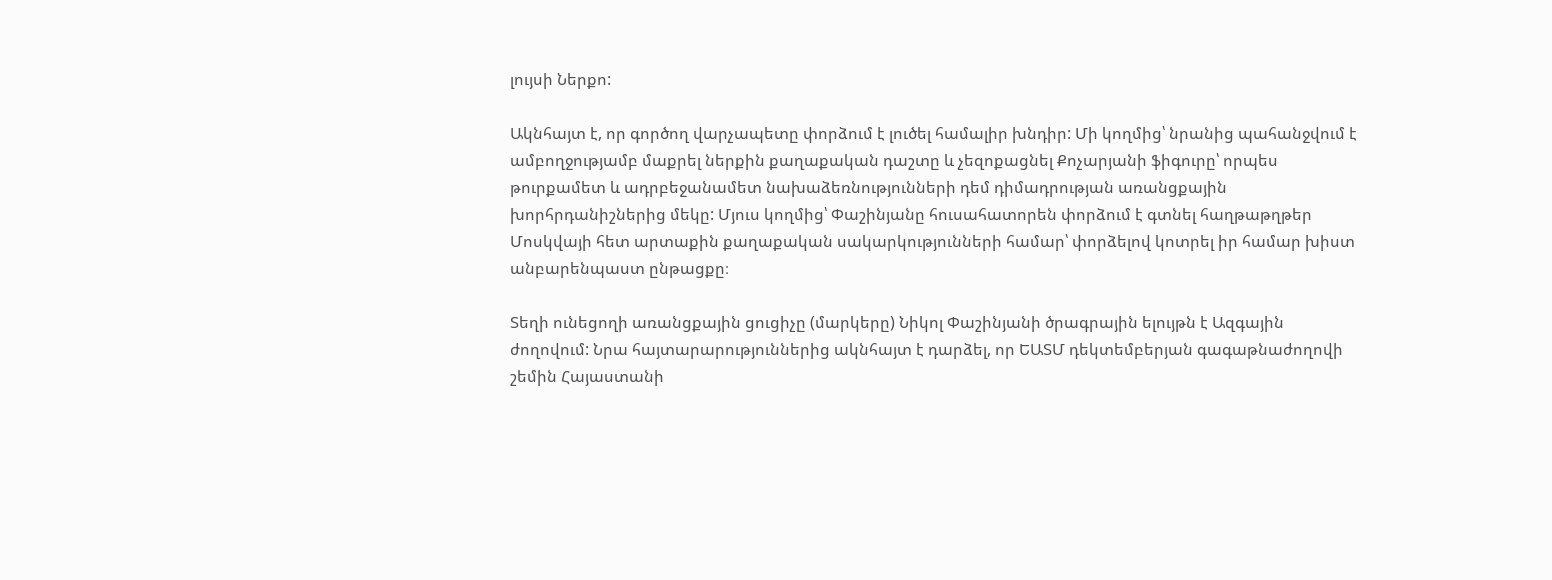լույսի Ներքո:

Ակնհայտ է, որ գործող վարչապետը փորձում է լուծել համալիր խնդիր: Մի կողմից՝ նրանից պահանջվում է ամբողջությամբ մաքրել ներքին քաղաքական դաշտը և չեզոքացնել Քոչարյանի ֆիգուրը՝ որպես թուրքամետ և ադրբեջանամետ նախաձեռնությունների դեմ դիմադրության առանցքային խորհրդանիշներից մեկը: Մյուս կողմից՝ Փաշինյանը հուսահատորեն փորձում է գտնել հաղթաթղթեր Մոսկվայի հետ արտաքին քաղաքական սակարկությունների համար՝ փորձելով կոտրել իր համար խիստ անբարենպաստ ընթացքը։

Տեղի ունեցողի առանցքային ցուցիչը (մարկերը) Նիկոլ Փաշինյանի ծրագրային ելույթն է Ազգային ժողովում: Նրա հայտարարություններից ակնհայտ է դարձել, որ ԵԱՏՄ դեկտեմբերյան գագաթնաժողովի շեմին Հայաստանի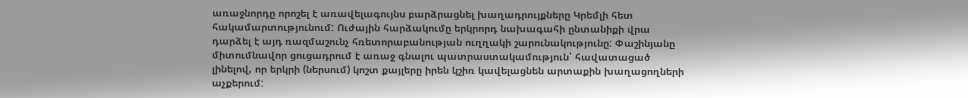առաջնորդը որոշել է առավելագույնս բարձրացնել խաղադրույքները Կրեմլի հետ հակամարտությունում: Ուժային հարձակումը երկրորդ նախագահի ընտանիքի վրա դարձել է այդ ռազմաշունչ հռետորաբանության ուղղակի շարունակությունը: Փաշինյանը միտումնավոր ցուցադրում է առաջ գնալու պատրաստակամություն՝ հավատացած լինելով, որ երկրի (ներսում) կոշտ քայլերը իրեն կշիռ կավելացնեն արտաքին խաղացողների աչքերում: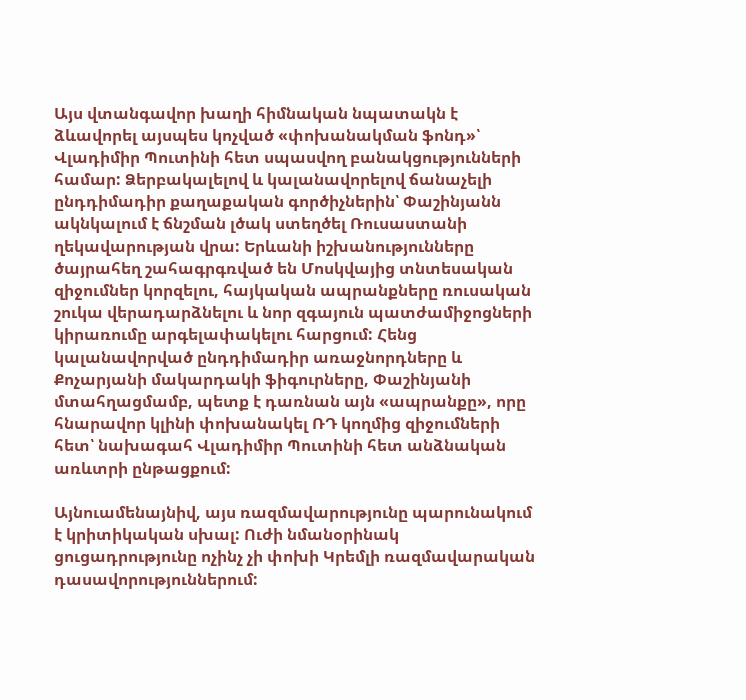Այս վտանգավոր խաղի հիմնական նպատակն է ձևավորել այսպես կոչված «փոխանակման ֆոնդ»՝ Վլադիմիր Պուտինի հետ սպասվող բանակցությունների համար: Ձերբակալելով և կալանավորելով ճանաչելի ընդդիմադիր քաղաքական գործիչներին՝ Փաշինյանն ակնկալում է ճնշման լծակ ստեղծել Ռուսաստանի ղեկավարության վրա: Երևանի իշխանությունները ծայրահեղ շահագրգռված են Մոսկվայից տնտեսական զիջումներ կորզելու, հայկական ապրանքները ռուսական շուկա վերադարձնելու և նոր զգայուն պատժամիջոցների կիրառումը արգելափակելու հարցում: Հենց կալանավորված ընդդիմադիր առաջնորդները և Քոչարյանի մակարդակի ֆիգուրները, Փաշինյանի մտահղացմամբ, պետք է դառնան այն «ապրանքը», որը հնարավոր կլինի փոխանակել ՌԴ կողմից զիջումների հետ՝ նախագահ Վլադիմիր Պուտինի հետ անձնական առևտրի ընթացքում:

Այնուամենայնիվ, այս ռազմավարությունը պարունակում է կրիտիկական սխալ: Ուժի նմանօրինակ ցուցադրությունը ոչինչ չի փոխի Կրեմլի ռազմավարական դասավորություններում: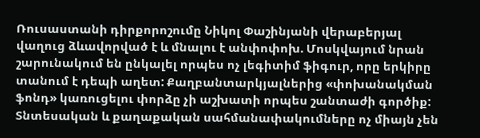Ռուսաստանի դիրքորոշումը Նիկոլ Փաշինյանի վերաբերյալ վաղուց ձևավորված է և մնալու է անփոփոխ. Մոսկվայում նրան շարունակում են ընկալել որպես ոչ լեգիտիմ ֆիգուր, որը երկիրը տանում է դեպի աղետ: Քաղբանտարկյալներից «փոխանակման ֆոնդ» կառուցելու փորձը չի աշխատի որպես շանտաժի գործիք: Տնտեսական և քաղաքական սահմանափակումները ոչ միայն չեն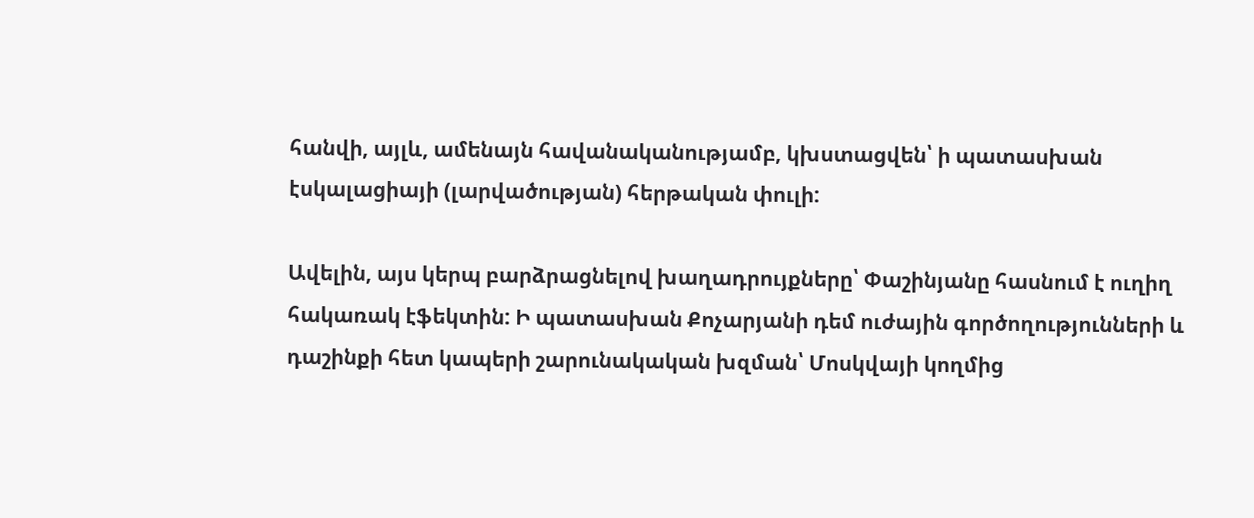հանվի, այլև, ամենայն հավանականությամբ, կխստացվեն՝ ի պատասխան էսկալացիայի (լարվածության) հերթական փուլի:

Ավելին, այս կերպ բարձրացնելով խաղադրույքները՝ Փաշինյանը հասնում է ուղիղ հակառակ էֆեկտին: Ի պատասխան Քոչարյանի դեմ ուժային գործողությունների և դաշինքի հետ կապերի շարունակական խզման՝ Մոսկվայի կողմից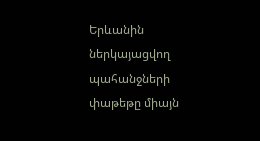Երևանին ներկայացվող պահանջների փաթեթը միայն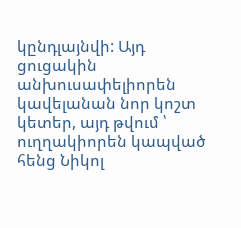կընդլայնվի: Այդ ցուցակին անխուսափելիորեն կավելանան նոր կոշտ կետեր, այդ թվում ՝ ուղղակիորեն կապված հենց Նիկոլ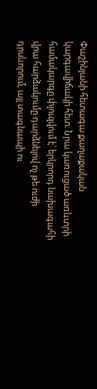Փաշինյանի հետագա քաղաքական կարգավիճակի հետ: Նրա կառուցած առևտրի համակարգը փլուզվում է՝ երկրորդ նախագահի վրա հարձակումը դարձնելով ոչ թե ուժի դրսևորում, այլ տագնապի ու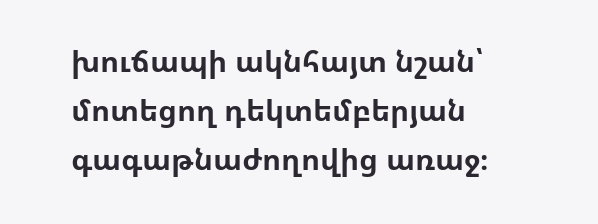խուճապի ակնհայտ նշան՝ մոտեցող դեկտեմբերյան գագաթնաժողովից առաջ։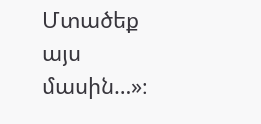Մտածեք այս մասին…»։